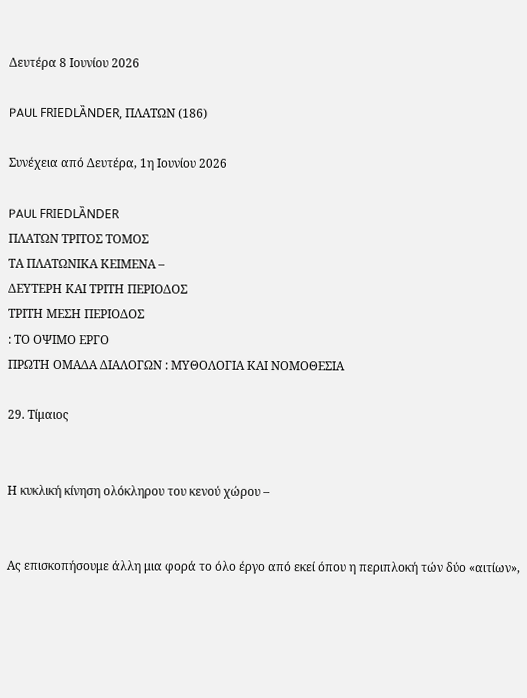Δευτέρα 8 Ιουνίου 2026

PAUL FRIEDLȀNDER, ΠΛΑΤΩΝ (186)

Συνέχεια από Δευτέρα, 1η Ιουνίου 2026

PAUL FRIEDLȀNDER
ΠΛΑΤΩΝ ΤΡΙΤΟΣ ΤΟΜΟΣ
ΤΑ ΠΛΑΤΩΝΙΚΑ ΚΕΙΜΕΝΑ –
ΔΕΥΤΕΡΗ ΚΑΙ ΤΡΙΤΗ ΠΕΡΙΟΔΟΣ
ΤΡΙΤΗ ΜΕΣΗ ΠΕΡΙΟΔΟΣ
: ΤΟ ΟΨΙΜΟ ΕΡΓΟ
ΠΡΩΤΗ ΟΜΑΔΑ ΔΙΑΛΟΓΩΝ : ΜΥΘΟΛΟΓΙΑ ΚΑΙ ΝΟΜΟΘΕΣΙΑ

29. Τίμαιος


Η κυκλική κίνηση ολόκληρου του κενού χώρου –


Ας επισκοπήσουμε άλλη μια φορά το όλο έργο από εκεί όπου η περιπλοκή τών δύο «αιτίων»,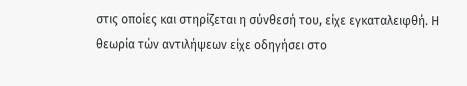στις οποίες και στηρίζεται η σύνθεσή του, είχε εγκαταλειφθή. Η θεωρία τών αντιλήψεων είχε οδηγήσει στο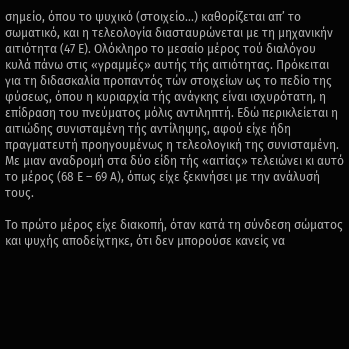σημείο, όπου το ψυχικό (στοιχείο...) καθορίζεται απ’ το σωματικό, και η τελεολογία διασταυρώνεται με τη μηχανικήν αιτιότητα (47 Ε). Ολόκληρο το μεσαίο μέρος τού διαλόγου κυλά πάνω στις «γραμμές» αυτής τής αιτιότητας. Πρόκειται για τη διδασκαλία προπαντός τών στοιχείων ως το πεδίο της φύσεως, όπου η κυριαρχία τής ανάγκης είναι ισχυρότατη, η επίδραση του πνεύματος μόλις αντιληπτή. Εδώ περικλείεται η αιτιώδης συνισταμένη τής αντίληψης, αφού είχε ήδη πραγματευτή προηγουμένως η τελεολογική της συνισταμένη. Με μιαν αναδρομή στα δύο είδη τής «αιτίας» τελειώνει κι αυτό το μέρος (68 Ε – 69 Α), όπως είχε ξεκινήσει με την ανάλυσή τους.

Το πρώτο μέρος είχε διακοπή, όταν κατά τη σύνδεση σώματος και ψυχής αποδείχτηκε, ότι δεν μπορούσε κανείς να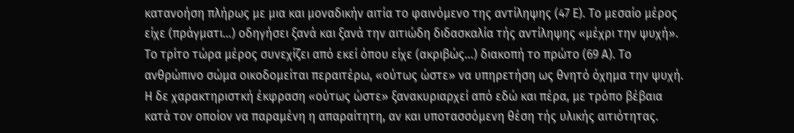κατανοήση πλήρως με μια και μοναδικήν αιτία το φαινόμενο της αντίληψης (47 Ε). Το μεσαίο μέρος είχε (πράγματι...) οδηγήσει ξανά και ξανά την αιτιώδη διδασκαλία τής αντίληψης «μέχρι την ψυχή». Το τρίτο τώρα μέρος συνεχίζει από εκεί όπου είχε (ακριβώς...) διακοπή το πρώτο (69 Α). Το ανθρώπινο σώμα οικοδομείται περαιτέρω, «ούτως ώστε» να υπηρετήση ως θνητό όχημα την ψυχή. Η δε χαρακτηριστκή έκφραση «ούτως ώστε» ξανακυριαρχεί από εδώ και πέρα, με τρόπο βέβαια κατά τον οποίον να παραμένη η απαραίτητη, αν και υποτασσόμενη θέση τής υλικής αιτιότητας.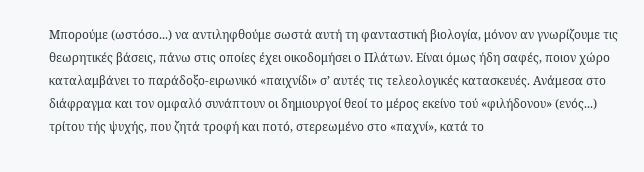Μπορούμε (ωστόσο...) να αντιληφθούμε σωστά αυτή τη φανταστική βιολογία, μόνον αν γνωρίζουμε τις θεωρητικές βάσεις, πάνω στις οποίες έχει οικοδομήσει ο Πλάτων. Είναι όμως ήδη σαφές, ποιον χώρο καταλαμβάνει το παράδοξο-ειρωνικό «παιχνίδι» σ’ αυτές τις τελεολογικές κατασκευές. Ανάμεσα στο διάφραγμα και τον ομφαλό συνάπτουν οι δημιουργοί θεοί το μέρος εκείνο τού «φιλήδονου» (ενός...) τρίτου τής ψυχής, που ζητά τροφή και ποτό, στερεωμένο στο «παχνί», κατά το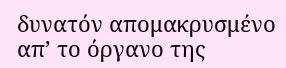δυνατόν απομακρυσμένο απ’ το όργανο της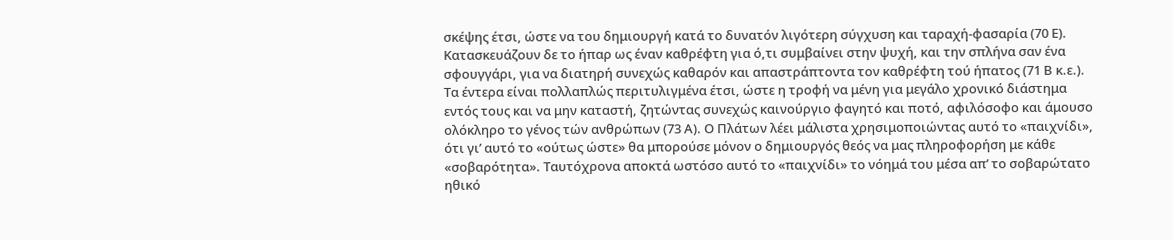σκέψης έτσι, ώστε να του δημιουργή κατά το δυνατόν λιγότερη σύγχυση και ταραχή-φασαρία (70 Ε). Κατασκευάζουν δε το ήπαρ ως έναν καθρέφτη για ό,τι συμβαίνει στην ψυχή, και την σπλήνα σαν ένα σφουγγάρι, για να διατηρή συνεχώς καθαρόν και απαστράπτοντα τον καθρέφτη τού ήπατος (71 Β κ.ε.). Τα έντερα είναι πολλαπλώς περιτυλιγμένα έτσι, ώστε η τροφή να μένη για μεγάλο χρονικό διάστημα εντός τους και να μην καταστή, ζητώντας συνεχώς καινούργιο φαγητό και ποτό, αφιλόσοφο και άμουσο ολόκληρο το γένος τών ανθρώπων (73 Α). Ο Πλάτων λέει μάλιστα χρησιμοποιώντας αυτό το «παιχνίδι», ότι γι’ αυτό το «ούτως ώστε» θα μπορούσε μόνον ο δημιουργός θεός να μας πληροφορήση με κάθε «σοβαρότητα». Ταυτόχρονα αποκτά ωστόσο αυτό το «παιχνίδι» το νόημά του μέσα απ’ το σοβαρώτατο ηθικό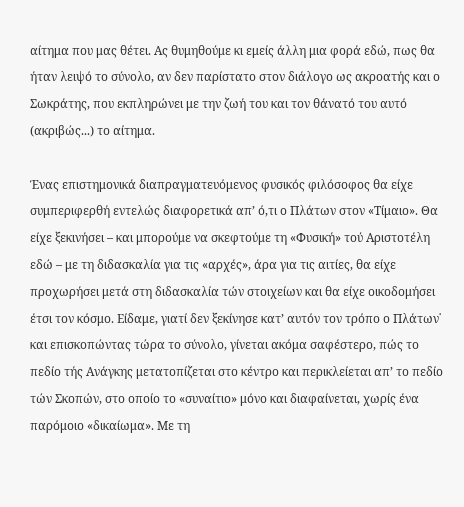αίτημα που μας θέτει. Ας θυμηθούμε κι εμείς άλλη μια φορά εδώ, πως θα ήταν λειψό το σύνολο, αν δεν παρίστατο στον διάλογο ως ακροατής και ο Σωκράτης, που εκπληρώνει με την ζωή του και τον θάνατό του αυτό (ακριβώς...) το αίτημα.

Ένας επιστημονικά διαπραγματευόμενος φυσικός φιλόσοφος θα είχε συμπεριφερθή εντελώς διαφορετικά απ’ ό,τι ο Πλάτων στον «Τίμαιο». Θα είχε ξεκινήσει – και μπορούμε να σκεφτούμε τη «Φυσική» τού Αριστοτέλη εδώ – με τη διδασκαλία για τις «αρχές», άρα για τις αιτίες, θα είχε προχωρήσει μετά στη διδασκαλία τών στοιχείων και θα είχε οικοδομήσει έτσι τον κόσμο. Είδαμε, γιατί δεν ξεκίνησε κατ’ αυτόν τον τρόπο ο Πλάτων˙ και επισκοπώντας τώρα το σύνολο, γίνεται ακόμα σαφέστερο, πώς το πεδίο τής Ανάγκης μετατοπίζεται στο κέντρο και περικλείεται απ’ το πεδίο τών Σκοπών, στο οποίο το «συναίτιο» μόνο και διαφαίνεται, χωρίς ένα παρόμοιο «δικαίωμα». Με τη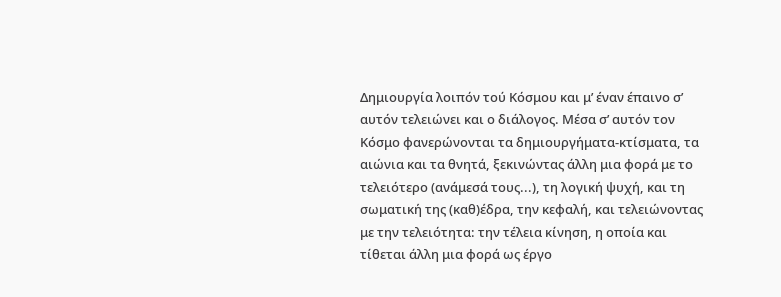Δημιουργία λοιπόν τού Κόσμου και μ’ έναν έπαινο σ’ αυτόν τελειώνει και ο διάλογος. Μέσα σ’ αυτόν τον Κόσμο φανερώνονται τα δημιουργήματα-κτίσματα, τα αιώνια και τα θνητά, ξεκινώντας άλλη μια φορά με το τελειότερο (ανάμεσά τους...), τη λογική ψυχή, και τη σωματική της (καθ)έδρα, την κεφαλή, και τελειώνοντας με την τελειότητα: την τέλεια κίνηση, η οποία και τίθεται άλλη μια φορά ως έργο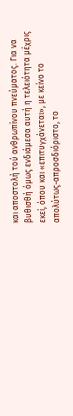και αποστολή τού ανθρωπίνου πνεύματος. Για να βυθισθή όμως ενδιάμεσα αυτή η τελειότητα μέχρις εκεί, όπου και «επιτυγχάνεται», με κείνο το απολύτως-απροσδιόριστο, το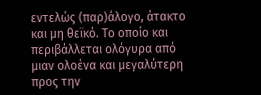εντελώς (παρ)άλογο, άτακτο και μη θεϊκό. Το οποίο και περιβάλλεται ολόγυρα από μιαν ολοένα και μεγαλύτερη προς την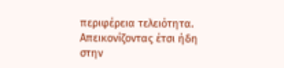περιφέρεια τελειότητα. Απεικονίζοντας έτσι ήδη στην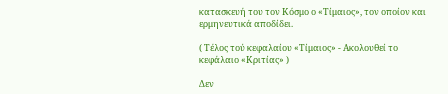κατασκευή του τον Κόσμο ο «Τίμαιος», τον οποίον και ερμηνευτικά αποδίδει.

( Τέλος τού κεφαλαίου «Τίμαιος» - Ακολουθεί το κεφάλαιο «Κριτίας» )

Δεν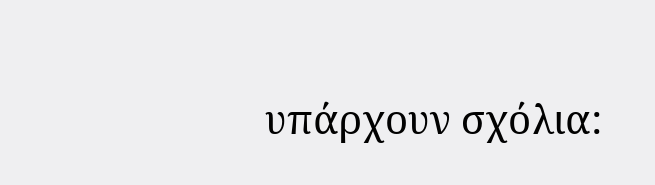υπάρχουν σχόλια: